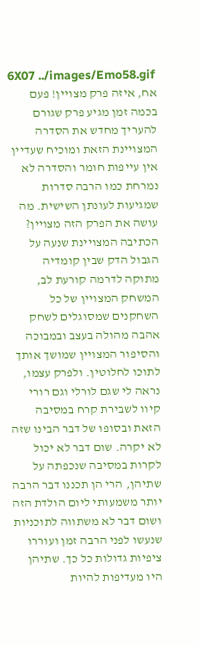6X07 ../images/Emo58.gif
אח, איזה פרק מצויין! פעם בכמה זמן מגיע פרק שגורם להעריך מחדש את הסדרה המצויינת הזאת ומוכיח שעדיין אין עייפות חומר והסדרה לא נמרחת כמו הרבה סדרות שמגיעות לעונתן השישית. מה עושה את הפרק הזה מצויין? הכתיבה המצויינת שנעה על הגבול הדק שבין קומדיה מתוקה לדרמה קורעת לב, המשחק המצויין של כל השחקנים שמסוגלים לשחק אהבה מהולה בעצב ובמבוכה והסיפור המצויין שמושך אותך לתוכו לחלוטין. ולפרק עצמו, נראה לי שגם לורלי וגם רורי קיוו לשבירת קרח במסיבה הזאת ובסופו של דבר הבינו שזה לא יקרה. שום דבר לא יכול לקרות במסיבה שנכפתה על שתיהן, הרי הן תכננו דבר הרבה יותר משמעותי ליום הולדת הזה ושום דבר לא משתווה לתוכניות שנעשו לפני הרבה זמן ועוררו ציפיות גדולות כל כך. שתיהן היו מעדיפות להיות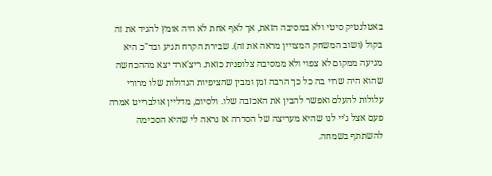באטלנטיק סיטי ולא במסיבה הזאת, אך לאף אחת לא היה אומץ להגיד את זה בקול (ושוב המשחק המצויין מראה את זה). שבירת הקרח תגיע ובד"כ היא מגיעה ממקום לא צפוי ולא ממסיבה צלופנית כזאת. ריצ'ארד יצא מההכחשה שהוא היה שרוי בה כל כך הרבה זמן ומבין שהציפיות הגדולות שלו מרורי עלולות להעלם ואפשר להבין את האכזבה שלו. ולסיום, מדליין אולברייט אמרה פעם אצל ג'יי לנו שהיא מעריצה של הסדרה אז נראה לי שהיא הסכימה להשתתף בשמחה.